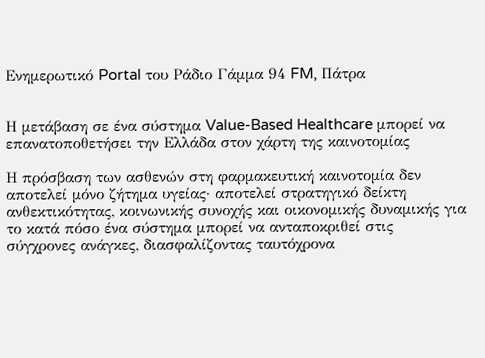Ενημερωτικό Portal του Ράδιο Γάμμα 94 FM, Πάτρα


Η μετάβαση σε ένα σύστημα Value-Based Healthcare μπορεί να επανατοποθετήσει την Ελλάδα στον χάρτη της καινοτομίας

Η πρόσβαση των ασθενών στη φαρμακευτική καινοτομία δεν αποτελεί μόνο ζήτημα υγείας· αποτελεί στρατηγικό δείκτη ανθεκτικότητας, κοινωνικής συνοχής και οικονομικής δυναμικής για το κατά πόσο ένα σύστημα μπορεί να ανταποκριθεί στις σύγχρονες ανάγκες, διασφαλίζοντας ταυτόχρονα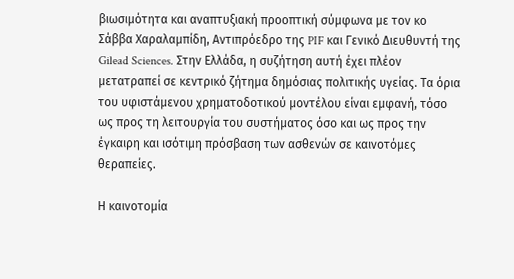βιωσιμότητα και αναπτυξιακή προοπτική σύμφωνα με τον κο Σάββα Χαραλαμπίδη, Αντιπρόεδρο της PIF και Γενικό Διευθυντή της Gilead Sciences. Στην Ελλάδα, η συζήτηση αυτή έχει πλέον μετατραπεί σε κεντρικό ζήτημα δημόσιας πολιτικής υγείας. Τα όρια του υφιστάμενου χρηματοδοτικού μοντέλου είναι εμφανή, τόσο ως προς τη λειτουργία του συστήματος όσο και ως προς την έγκαιρη και ισότιμη πρόσβαση των ασθενών σε καινοτόμες θεραπείες.

Η καινοτομία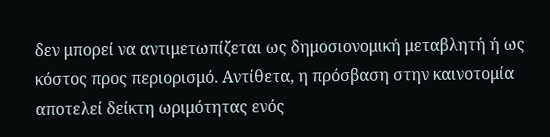δεν μπορεί να αντιμετωπίζεται ως δημοσιονομική μεταβλητή ή ως κόστος προς περιορισμό. Αντίθετα, η πρόσβαση στην καινοτομία αποτελεί δείκτη ωριμότητας ενός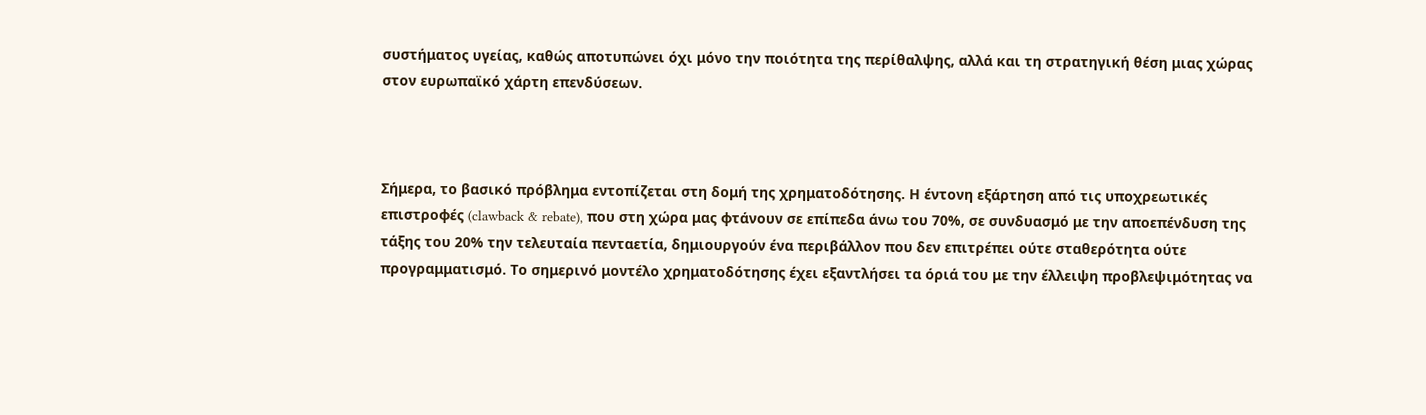συστήματος υγείας, καθώς αποτυπώνει όχι μόνο την ποιότητα της περίθαλψης, αλλά και τη στρατηγική θέση μιας χώρας στον ευρωπαϊκό χάρτη επενδύσεων.



Σήμερα, το βασικό πρόβλημα εντοπίζεται στη δομή της χρηματοδότησης. Η έντονη εξάρτηση από τις υποχρεωτικές επιστροφές (clawback & rebate), που στη χώρα μας φτάνουν σε επίπεδα άνω του 70%, σε συνδυασμό με την αποεπένδυση της τάξης του 20% την τελευταία πενταετία, δημιουργούν ένα περιβάλλον που δεν επιτρέπει ούτε σταθερότητα ούτε προγραμματισμό. Το σημερινό μοντέλο χρηματοδότησης έχει εξαντλήσει τα όριά του με την έλλειψη προβλεψιμότητας να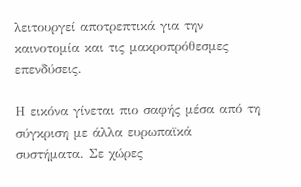λειτουργεί αποτρεπτικά για την καινοτομία και τις μακροπρόθεσμες επενδύσεις.

Η εικόνα γίνεται πιο σαφής μέσα από τη σύγκριση με άλλα ευρωπαϊκά συστήματα. Σε χώρες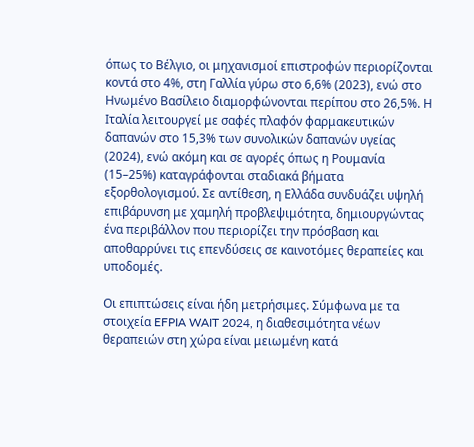όπως το Βέλγιο, οι μηχανισμοί επιστροφών περιορίζονται κοντά στο 4%, στη Γαλλία γύρω στο 6,6% (2023), ενώ στο Ηνωμένο Βασίλειο διαμορφώνονται περίπου στο 26,5%. Η Ιταλία λειτουργεί με σαφές πλαφόν φαρμακευτικών δαπανών στο 15,3% των συνολικών δαπανών υγείας (2024), ενώ ακόμη και σε αγορές όπως η Ρουμανία (15–25%) καταγράφονται σταδιακά βήματα εξορθολογισμού. Σε αντίθεση, η Ελλάδα συνδυάζει υψηλή επιβάρυνση με χαμηλή προβλεψιμότητα, δημιουργώντας ένα περιβάλλον που περιορίζει την πρόσβαση και αποθαρρύνει τις επενδύσεις σε καινοτόμες θεραπείες και υποδομές.

Οι επιπτώσεις είναι ήδη μετρήσιμες. Σύμφωνα με τα στοιχεία EFPIA WAIT 2024, η διαθεσιμότητα νέων θεραπειών στη χώρα είναι μειωμένη κατά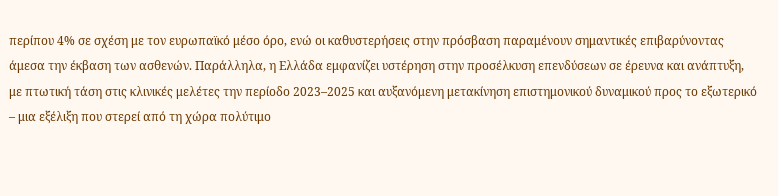περίπου 4% σε σχέση με τον ευρωπαϊκό μέσο όρο, ενώ οι καθυστερήσεις στην πρόσβαση παραμένουν σημαντικές επιβαρύνοντας άμεσα την έκβαση των ασθενών. Παράλληλα, η Ελλάδα εμφανίζει υστέρηση στην προσέλκυση επενδύσεων σε έρευνα και ανάπτυξη, με πτωτική τάση στις κλινικές μελέτες την περίοδο 2023–2025 και αυξανόμενη μετακίνηση επιστημονικού δυναμικού προς το εξωτερικό – μια εξέλιξη που στερεί από τη χώρα πολύτιμο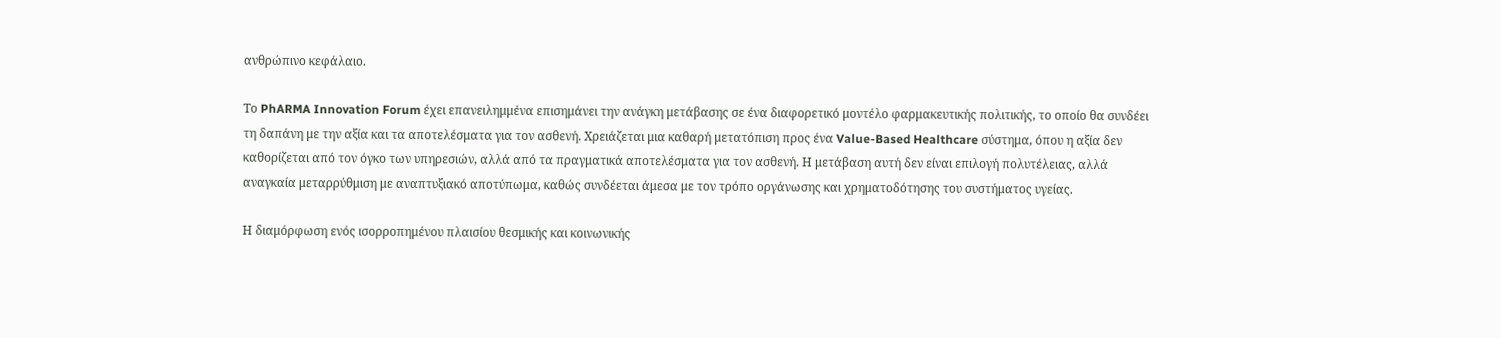ανθρώπινο κεφάλαιο.

Tο PhARMA Innovation Forum έχει επανειλημμένα επισημάνει την ανάγκη μετάβασης σε ένα διαφορετικό μοντέλο φαρμακευτικής πολιτικής, το οποίο θα συνδέει τη δαπάνη με την αξία και τα αποτελέσματα για τον ασθενή. Χρειάζεται μια καθαρή μετατόπιση προς ένα Value-Based Healthcare σύστημα, όπου η αξία δεν καθορίζεται από τον όγκο των υπηρεσιών, αλλά από τα πραγματικά αποτελέσματα για τον ασθενή. Η μετάβαση αυτή δεν είναι επιλογή πολυτέλειας, αλλά αναγκαία μεταρρύθμιση με αναπτυξιακό αποτύπωμα, καθώς συνδέεται άμεσα με τον τρόπο οργάνωσης και χρηματοδότησης του συστήματος υγείας.

Η διαμόρφωση ενός ισορροπημένου πλαισίου θεσμικής και κοινωνικής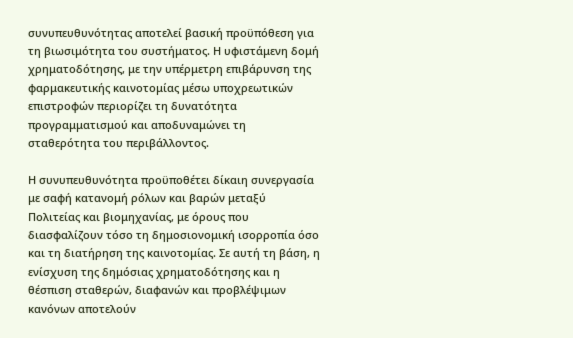συνυπευθυνότητας αποτελεί βασική προϋπόθεση για τη βιωσιμότητα του συστήματος. Η υφιστάμενη δομή χρηματοδότησης, με την υπέρμετρη επιβάρυνση της φαρμακευτικής καινοτομίας μέσω υποχρεωτικών επιστροφών περιορίζει τη δυνατότητα προγραμματισμού και αποδυναμώνει τη σταθερότητα του περιβάλλοντος.

Η συνυπευθυνότητα προϋποθέτει δίκαιη συνεργασία με σαφή κατανομή ρόλων και βαρών μεταξύ Πολιτείας και βιομηχανίας, με όρους που διασφαλίζουν τόσο τη δημοσιονομική ισορροπία όσο και τη διατήρηση της καινοτομίας. Σε αυτή τη βάση, η ενίσχυση της δημόσιας χρηματοδότησης και η θέσπιση σταθερών, διαφανών και προβλέψιμων κανόνων αποτελούν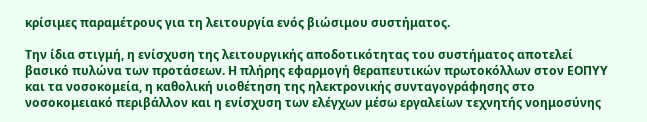κρίσιμες παραμέτρους για τη λειτουργία ενός βιώσιμου συστήματος.

Την ίδια στιγμή, η ενίσχυση της λειτουργικής αποδοτικότητας του συστήματος αποτελεί βασικό πυλώνα των προτάσεων. Η πλήρης εφαρμογή θεραπευτικών πρωτοκόλλων στον ΕΟΠΥΥ και τα νοσοκομεία, η καθολική υιοθέτηση της ηλεκτρονικής συνταγογράφησης στο νοσοκομειακό περιβάλλον και η ενίσχυση των ελέγχων μέσω εργαλείων τεχνητής νοημοσύνης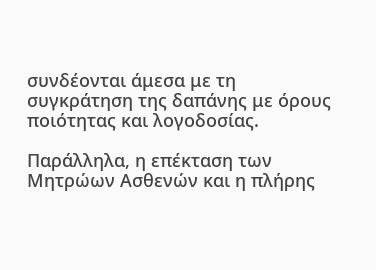συνδέονται άμεσα με τη συγκράτηση της δαπάνης με όρους ποιότητας και λογοδοσίας.

Παράλληλα, η επέκταση των Μητρώων Ασθενών και η πλήρης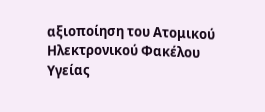αξιοποίηση του Ατομικού Ηλεκτρονικού Φακέλου Υγείας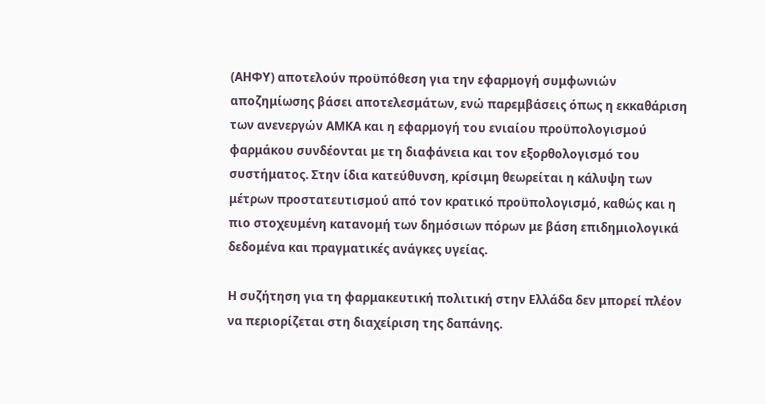(ΑΗΦΥ) αποτελούν προϋπόθεση για την εφαρμογή συμφωνιών αποζημίωσης βάσει αποτελεσμάτων, ενώ παρεμβάσεις όπως η εκκαθάριση των ανενεργών ΑΜΚΑ και η εφαρμογή του ενιαίου προϋπολογισμού φαρμάκου συνδέονται με τη διαφάνεια και τον εξορθολογισμό του συστήματος. Στην ίδια κατεύθυνση, κρίσιμη θεωρείται η κάλυψη των μέτρων προστατευτισμού από τον κρατικό προϋπολογισμό, καθώς και η πιο στοχευμένη κατανομή των δημόσιων πόρων με βάση επιδημιολογικά δεδομένα και πραγματικές ανάγκες υγείας.

Η συζήτηση για τη φαρμακευτική πολιτική στην Ελλάδα δεν μπορεί πλέον να περιορίζεται στη διαχείριση της δαπάνης.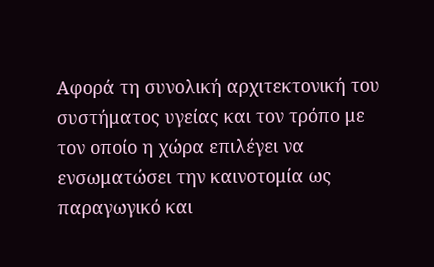Αφορά τη συνολική αρχιτεκτονική του συστήματος υγείας και τον τρόπο με τον οποίο η χώρα επιλέγει να ενσωματώσει την καινοτομία ως παραγωγικό και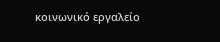κοινωνικό εργαλείο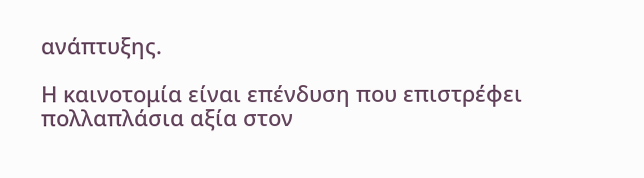ανάπτυξης.

Η καινοτομία είναι επένδυση που επιστρέφει πολλαπλάσια αξία στον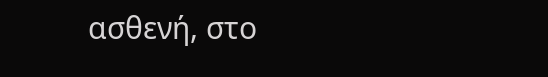ασθενή, στο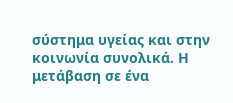σύστημα υγείας και στην κοινωνία συνολικά. Η μετάβαση σε ένα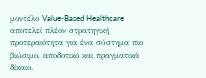μοντέλο Value-Based Healthcare αποτελεί πλέον στρατηγική προτεραιότητα για ένα σύστημα πιο βιώσιμο, αποδοτικό και πραγματικά δίκαιο.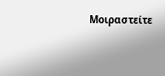Μοιραστείτε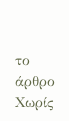το άρθρο
Χωρίς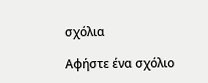σχόλια

Αφήστε ένα σχόλιο